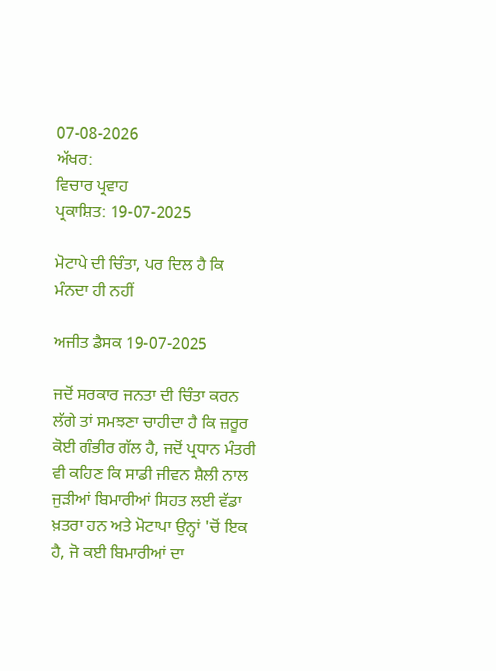07-08-2026
ਅੱਖਰ:
ਵਿਚਾਰ ਪ੍ਰਵਾਹ
ਪ੍ਰਕਾਸ਼ਿਤ: 19-07-2025

ਮੋਟਾਪੇ ਦੀ ਚਿੰਤਾ, ਪਰ ਦਿਲ ਹੈ ਕਿ ਮੰਨਦਾ ਹੀ ਨਹੀਂ

ਅਜੀਤ ਡੈਸਕ 19-07-2025

ਜਦੋਂ ਸਰਕਾਰ ਜਨਤਾ ਦੀ ਚਿੰਤਾ ਕਰਨ ਲੱਗੇ ਤਾਂ ਸਮਝਣਾ ਚਾਹੀਦਾ ਹੈ ਕਿ ਜ਼ਰੂਰ ਕੋਈ ਗੰਭੀਰ ਗੱਲ ਹੈ, ਜਦੋਂ ਪ੍ਰਧਾਨ ਮੰਤਰੀ ਵੀ ਕਹਿਣ ਕਿ ਸਾਡੀ ਜੀਵਨ ਸ਼ੈਲੀ ਨਾਲ ਜੁੜੀਆਂ ਬਿਮਾਰੀਆਂ ਸਿਹਤ ਲਈ ਵੱਡਾ ਖ਼ਤਰਾ ਹਨ ਅਤੇ ਮੋਟਾਪਾ ਉਨ੍ਹਾਂ 'ਚੋਂ ਇਕ ਹੈ, ਜੋ ਕਈ ਬਿਮਾਰੀਆਂ ਦਾ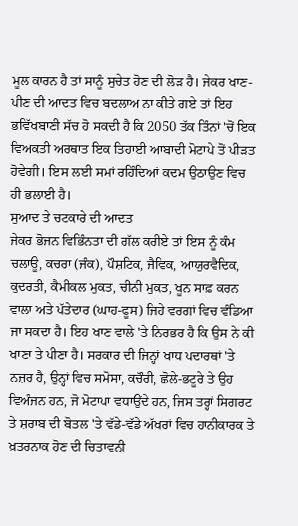ਮੂਲ ਕਾਰਨ ਹੈ ਤਾਂ ਸਾਨੂੰ ਸੁਚੇਤ ਹੋਣ ਦੀ ਲੋੜ ਹੈ। ਜੇਕਰ ਖਾਣ-ਪੀਣ ਦੀ ਆਦਤ ਵਿਚ ਬਦਲਾਅ ਨਾ ਕੀਤੇ ਗਏ ਤਾਂ ਇਹ ਭਵਿੱਖਬਾਣੀ ਸੱਚ ਹੋ ਸਕਦੀ ਹੈ ਕਿ 2050 ਤੱਕ ਤਿੰਨਾਂ 'ਚੋਂ ਇਕ ਵਿਅਕਤੀ ਅਰਥਾਤ ਇਕ ਤਿਹਾਈ ਆਬਾਦੀ ਮੋਟਾਪੇ ਤੋਂ ਪੀੜਤ ਹੋਵੇਗੀ। ਇਸ ਲਈ ਸਮਾਂ ਰਹਿੰਦਿਆਂ ਕਦਮ ਉਠਾਉਣ ਵਿਚ ਹੀ ਭਲਾਈ ਹੈ।
ਸੁਆਦ ਤੇ ਚਟਕਾਰੇ ਦੀ ਆਦਤ
ਜੇਕਰ ਭੋਜਨ ਵਿਭਿੰਨਤਾ ਦੀ ਗੱਲ ਕਰੀਏ ਤਾਂ ਇਸ ਨੂੰ ਕੰਮ ਚਲਾਊ, ਕਚਰਾ (ਜੰਕ), ਪੌਸ਼ਟਿਕ, ਜੈਵਿਕ, ਆਯੁਰਵੈਦਿਕ, ਕੁਦਰਤੀ, ਕੈਮੀਕਲ ਮੁਕਤ, ਚੀਨੀ ਮੁਕਤ, ਖੂਨ ਸਾਫ਼ ਕਰਨ ਵਾਲਾ ਅਤੇ ਪੱਤੇਦਾਰ (ਘਾਹ-ਫੂਸ) ਜਿਹੇ ਵਰਗਾਂ ਵਿਚ ਵੰਡਿਆ ਜਾ ਸਕਦਾ ਹੈ। ਇਹ ਖਾਣ ਵਾਲੇ 'ਤੇ ਨਿਰਭਰ ਹੈ ਕਿ ਉਸ ਨੇ ਕੀ ਖਾਣਾ ਤੇ ਪੀਣਾ ਹੈ। ਸਰਕਾਰ ਦੀ ਜਿਨ੍ਹਾਂ ਖਾਧ ਪਦਾਰਥਾਂ 'ਤੇ ਨਜ਼ਰ ਹੈ, ਉਨ੍ਹਾਂ ਵਿਚ ਸਮੋਸਾ, ਕਚੌਰੀ, ਛੋਲੇ-ਭਟੂਰੇ ਤੇ ਉਹ ਵਿਅੰਜਨ ਹਨ, ਜੋ ਮੋਟਾਪਾ ਵਧਾਉਂਦੇ ਹਨ, ਜਿਸ ਤਰ੍ਹਾਂ ਸਿਗਰਟ ਤੇ ਸ਼ਰਾਬ ਦੀ ਬੋਤਲ 'ਤੇ ਵੱਡੇ-ਵੱਡੇ ਅੱਖਰਾਂ ਵਿਚ ਹਾਨੀਕਾਰਕ ਤੇ ਖ਼ਤਰਨਾਕ ਹੋਣ ਦੀ ਚਿਤਾਵਨੀ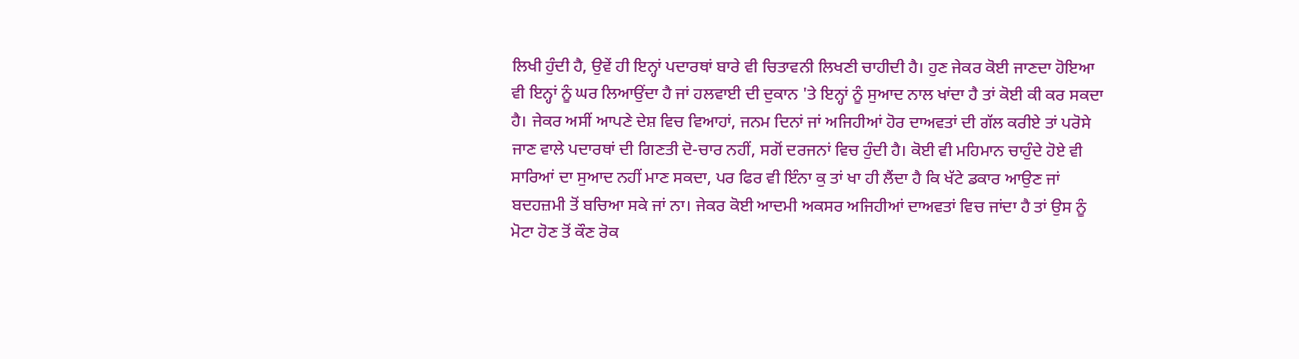ਲਿਖੀ ਹੁੰਦੀ ਹੈ, ਉਵੇਂ ਹੀ ਇਨ੍ਹਾਂ ਪਦਾਰਥਾਂ ਬਾਰੇ ਵੀ ਚਿਤਾਵਨੀ ਲਿਖਣੀ ਚਾਹੀਦੀ ਹੈ। ਹੁਣ ਜੇਕਰ ਕੋਈ ਜਾਣਦਾ ਹੋਇਆ ਵੀ ਇਨ੍ਹਾਂ ਨੂੰ ਘਰ ਲਿਆਉਂਦਾ ਹੈ ਜਾਂ ਹਲਵਾਈ ਦੀ ਦੁਕਾਨ 'ਤੇ ਇਨ੍ਹਾਂ ਨੂੰ ਸੁਆਦ ਨਾਲ ਖਾਂਦਾ ਹੈ ਤਾਂ ਕੋਈ ਕੀ ਕਰ ਸਕਦਾ ਹੈ। ਜੇਕਰ ਅਸੀਂ ਆਪਣੇ ਦੇਸ਼ ਵਿਚ ਵਿਆਹਾਂ, ਜਨਮ ਦਿਨਾਂ ਜਾਂ ਅਜਿਹੀਆਂ ਹੋਰ ਦਾਅਵਤਾਂ ਦੀ ਗੱਲ ਕਰੀਏ ਤਾਂ ਪਰੋਸੇ ਜਾਣ ਵਾਲੇ ਪਦਾਰਥਾਂ ਦੀ ਗਿਣਤੀ ਦੋ-ਚਾਰ ਨਹੀਂ, ਸਗੋਂ ਦਰਜਨਾਂ ਵਿਚ ਹੁੰਦੀ ਹੈ। ਕੋਈ ਵੀ ਮਹਿਮਾਨ ਚਾਹੁੰਦੇ ਹੋਏ ਵੀ ਸਾਰਿਆਂ ਦਾ ਸੁਆਦ ਨਹੀਂ ਮਾਣ ਸਕਦਾ, ਪਰ ਫਿਰ ਵੀ ਇੰਨਾ ਕੁ ਤਾਂ ਖਾ ਹੀ ਲੈਂਦਾ ਹੈ ਕਿ ਖੱਟੇ ਡਕਾਰ ਆਉਣ ਜਾਂ ਬਦਹਜ਼ਮੀ ਤੋਂ ਬਚਿਆ ਸਕੇ ਜਾਂ ਨਾ। ਜੇਕਰ ਕੋਈ ਆਦਮੀ ਅਕਸਰ ਅਜਿਹੀਆਂ ਦਾਅਵਤਾਂ ਵਿਚ ਜਾਂਦਾ ਹੈ ਤਾਂ ਉਸ ਨੂੰ ਮੋਟਾ ਹੋਣ ਤੋਂ ਕੌਣ ਰੋਕ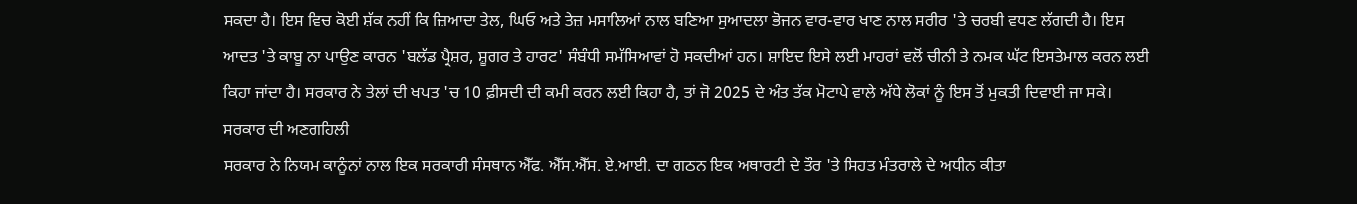ਸਕਦਾ ਹੈ। ਇਸ ਵਿਚ ਕੋਈ ਸ਼ੱਕ ਨਹੀਂ ਕਿ ਜ਼ਿਆਦਾ ਤੇਲ, ਘਿਓ ਅਤੇ ਤੇਜ਼ ਮਸਾਲਿਆਂ ਨਾਲ ਬਣਿਆ ਸੁਆਦਲਾ ਭੋਜਨ ਵਾਰ-ਵਾਰ ਖਾਣ ਨਾਲ ਸਰੀਰ 'ਤੇ ਚਰਬੀ ਵਧਣ ਲੱਗਦੀ ਹੈ। ਇਸ ਆਦਤ 'ਤੇ ਕਾਬੂ ਨਾ ਪਾਉਣ ਕਾਰਨ 'ਬਲੱਡ ਪ੍ਰੈਸ਼ਰ, ਸ਼ੂਗਰ ਤੇ ਹਾਰਟ' ਸੰਬੰਧੀ ਸਮੱਸਿਆਵਾਂ ਹੋ ਸਕਦੀਆਂ ਹਨ। ਸ਼ਾਇਦ ਇਸੇ ਲਈ ਮਾਹਰਾਂ ਵਲੋਂ ਚੀਨੀ ਤੇ ਨਮਕ ਘੱਟ ਇਸਤੇਮਾਲ ਕਰਨ ਲਈ ਕਿਹਾ ਜਾਂਦਾ ਹੈ। ਸਰਕਾਰ ਨੇ ਤੇਲਾਂ ਦੀ ਖਪਤ 'ਚ 10 ਫ਼ੀਸਦੀ ਦੀ ਕਮੀ ਕਰਨ ਲਈ ਕਿਹਾ ਹੈ, ਤਾਂ ਜੋ 2025 ਦੇ ਅੰਤ ਤੱਕ ਮੋਟਾਪੇ ਵਾਲੇ ਅੱਧੇ ਲੋਕਾਂ ਨੂੰ ਇਸ ਤੋਂ ਮੁਕਤੀ ਦਿਵਾਈ ਜਾ ਸਕੇ।
ਸਰਕਾਰ ਦੀ ਅਣਗਹਿਲੀ
ਸਰਕਾਰ ਨੇ ਨਿਯਮ ਕਾਨੂੰਨਾਂ ਨਾਲ ਇਕ ਸਰਕਾਰੀ ਸੰਸਥਾਨ ਐੱਫ. ਐੱਸ.ਐੱਸ. ਏ.ਆਈ. ਦਾ ਗਠਨ ਇਕ ਅਥਾਰਟੀ ਦੇ ਤੌਰ 'ਤੇ ਸਿਹਤ ਮੰਤਰਾਲੇ ਦੇ ਅਧੀਨ ਕੀਤਾ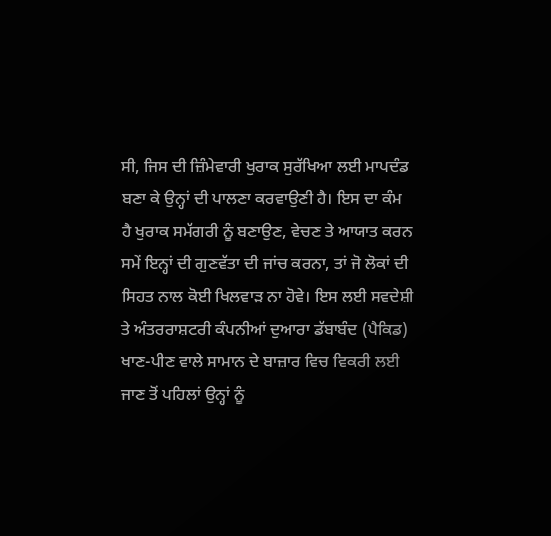ਸੀ, ਜਿਸ ਦੀ ਜ਼ਿੰਮੇਵਾਰੀ ਖੁਰਾਕ ਸੁਰੱਖਿਆ ਲਈ ਮਾਪਦੰਡ ਬਣਾ ਕੇ ਉਨ੍ਹਾਂ ਦੀ ਪਾਲਣਾ ਕਰਵਾਉਣੀ ਹੈ। ਇਸ ਦਾ ਕੰਮ ਹੈ ਖੁਰਾਕ ਸਮੱਗਰੀ ਨੂੰ ਬਣਾਉਣ, ਵੇਚਣ ਤੇ ਆਯਾਤ ਕਰਨ ਸਮੇਂ ਇਨ੍ਹਾਂ ਦੀ ਗੁਣਵੱਤਾ ਦੀ ਜਾਂਚ ਕਰਨਾ, ਤਾਂ ਜੋ ਲੋਕਾਂ ਦੀ ਸਿਹਤ ਨਾਲ ਕੋਈ ਖਿਲਵਾੜ ਨਾ ਹੋਵੇ। ਇਸ ਲਈ ਸਵਦੇਸ਼ੀ ਤੇ ਅੰਤਰਰਾਸ਼ਟਰੀ ਕੰਪਨੀਆਂ ਦੁਆਰਾ ਡੱਬਾਬੰਦ (ਪੈਕਿਡ) ਖਾਣ-ਪੀਣ ਵਾਲੇ ਸਾਮਾਨ ਦੇ ਬਾਜ਼ਾਰ ਵਿਚ ਵਿਕਰੀ ਲਈ ਜਾਣ ਤੋਂ ਪਹਿਲਾਂ ਉਨ੍ਹਾਂ ਨੂੰ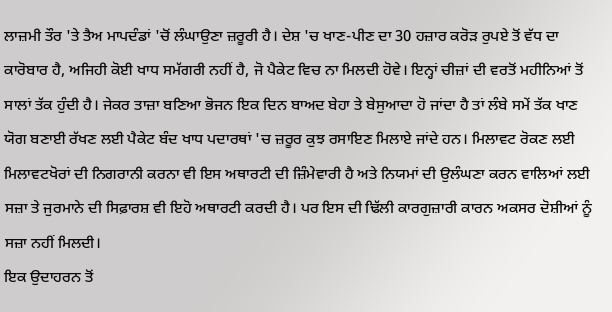ਲਾਜ਼ਮੀ ਤੌਰ 'ਤੇ ਤੈਅ ਮਾਪਦੰਡਾਂ 'ਚੋਂ ਲੰਘਾਉਣਾ ਜ਼ਰੂਰੀ ਹੈ। ਦੇਸ਼ 'ਚ ਖਾਣ-ਪੀਣ ਦਾ 30 ਹਜ਼ਾਰ ਕਰੋੜ ਰੁਪਏ ਤੋਂ ਵੱਧ ਦਾ ਕਾਰੋਬਾਰ ਹੈ, ਅਜਿਹੀ ਕੋਈ ਖਾਧ ਸਮੱਗਰੀ ਨਹੀਂ ਹੈ, ਜੋ ਪੈਕੇਟ ਵਿਚ ਨਾ ਮਿਲਦੀ ਹੋਵੇ। ਇਨ੍ਹਾਂ ਚੀਜ਼ਾਂ ਦੀ ਵਰਤੋਂ ਮਹੀਨਿਆਂ ਤੋਂ ਸਾਲਾਂ ਤੱਕ ਹੁੰਦੀ ਹੈ। ਜੇਕਰ ਤਾਜ਼ਾ ਬਣਿਆ ਭੋਜਨ ਇਕ ਦਿਨ ਬਾਅਦ ਬੇਹਾ ਤੇ ਬੇਸੁਆਦਾ ਹੋ ਜਾਂਦਾ ਹੈ ਤਾਂ ਲੰਬੇ ਸਮੇਂ ਤੱਕ ਖਾਣ ਯੋਗ ਬਣਾਈ ਰੱਖਣ ਲਈ ਪੈਕੇਟ ਬੰਦ ਖਾਧ ਪਦਾਰਥਾਂ 'ਚ ਜ਼ਰੂਰ ਕੁਝ ਰਸਾਇਣ ਮਿਲਾਏ ਜਾਂਦੇ ਹਨ। ਮਿਲਾਵਟ ਰੋਕਣ ਲਈ ਮਿਲਾਵਟਖੋਰਾਂ ਦੀ ਨਿਗਰਾਨੀ ਕਰਨਾ ਵੀ ਇਸ ਅਥਾਰਟੀ ਦੀ ਜ਼ਿੰਮੇਵਾਰੀ ਹੈ ਅਤੇ ਨਿਯਮਾਂ ਦੀ ਉਲੰਘਣਾ ਕਰਨ ਵਾਲਿਆਂ ਲਈ ਸਜ਼ਾ ਤੇ ਜੁਰਮਾਨੇ ਦੀ ਸਿਫ਼ਾਰਸ਼ ਵੀ ਇਹੋ ਅਥਾਰਟੀ ਕਰਦੀ ਹੈ। ਪਰ ਇਸ ਦੀ ਢਿੱਲੀ ਕਾਰਗੁਜ਼ਾਰੀ ਕਾਰਨ ਅਕਸਰ ਦੋਸ਼ੀਆਂ ਨੂੰ ਸਜ਼ਾ ਨਹੀਂ ਮਿਲਦੀ।
ਇਕ ਉਦਾਹਰਨ ਤੋਂ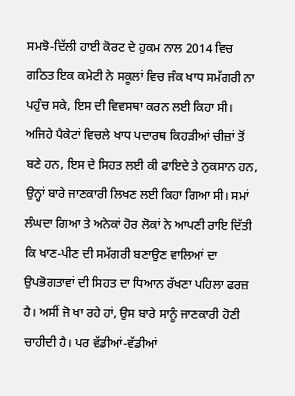ਸਮਝੋ-ਦਿੱਲੀ ਹਾਈ ਕੋਰਟ ਦੇ ਹੁਕਮ ਨਾਲ 2014 ਵਿਚ ਗਠਿਤ ਇਕ ਕਮੇਟੀ ਨੇ ਸਕੂਲਾਂ ਵਿਚ ਜੰਕ ਖਾਧ ਸਮੱਗਰੀ ਨਾ ਪਹੁੰਚ ਸਕੇ, ਇਸ ਦੀ ਵਿਵਸਥਾ ਕਰਨ ਲਈ ਕਿਹਾ ਸੀ। ਅਜਿਹੇ ਪੈਕੇਟਾਂ ਵਿਚਲੇ ਖਾਧ ਪਦਾਰਥ ਕਿਹੜੀਆਂ ਚੀਜ਼ਾਂ ਤੋਂ ਬਣੇ ਹਨ, ਇਸ ਦੇ ਸਿਹਤ ਲਈ ਕੀ ਫਾਇਦੇ ਤੇ ਨੁਕਸਾਨ ਹਨ, ਉਨ੍ਹਾਂ ਬਾਰੇ ਜਾਣਕਾਰੀ ਲਿਖਣ ਲਈ ਕਿਹਾ ਗਿਆ ਸੀ। ਸਮਾਂ ਲੰਘਦਾ ਗਿਆ ਤੇ ਅਨੇਕਾਂ ਹੋਰ ਲੋਕਾਂ ਨੇ ਆਪਣੀ ਰਾਇ ਦਿੱਤੀ ਕਿ ਖਾਣ-ਪੀਣ ਦੀ ਸਮੱਗਰੀ ਬਣਾਉਣ ਵਾਲਿਆਂ ਦਾ ਉਪਭੋਗਤਾਵਾਂ ਦੀ ਸਿਹਤ ਦਾ ਧਿਆਨ ਰੱਖਣਾ ਪਹਿਲਾ ਫਰਜ਼ ਹੈ। ਅਸੀਂ ਜੋ ਖਾ ਰਹੇ ਹਾਂ, ਉਸ ਬਾਰੇ ਸਾਨੂੰ ਜਾਣਕਾਰੀ ਹੋਣੀ ਚਾਹੀਦੀ ਹੈ। ਪਰ ਵੱਡੀਆਂ-ਵੱਡੀਆਂ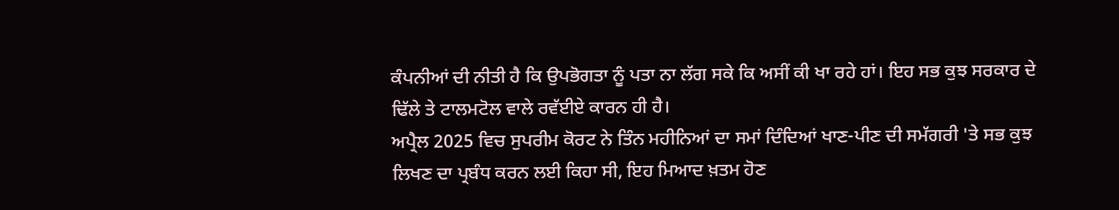ਕੰਪਨੀਆਂ ਦੀ ਨੀਤੀ ਹੈ ਕਿ ਉਪਭੋਗਤਾ ਨੂੰ ਪਤਾ ਨਾ ਲੱਗ ਸਕੇ ਕਿ ਅਸੀਂ ਕੀ ਖਾ ਰਹੇ ਹਾਂ। ਇਹ ਸਭ ਕੁਝ ਸਰਕਾਰ ਦੇ ਢਿੱਲੇ ਤੇ ਟਾਲਮਟੋਲ ਵਾਲੇ ਰਵੱਈਏ ਕਾਰਨ ਹੀ ਹੈ।
ਅਪ੍ਰੈਲ 2025 ਵਿਚ ਸੁਪਰੀਮ ਕੋਰਟ ਨੇ ਤਿੰਨ ਮਹੀਨਿਆਂ ਦਾ ਸਮਾਂ ਦਿੰਦਿਆਂ ਖਾਣ-ਪੀਣ ਦੀ ਸਮੱਗਰੀ 'ਤੇ ਸਭ ਕੁਝ ਲਿਖਣ ਦਾ ਪ੍ਰਬੰਧ ਕਰਨ ਲਈ ਕਿਹਾ ਸੀ, ਇਹ ਮਿਆਦ ਖ਼ਤਮ ਹੋਣ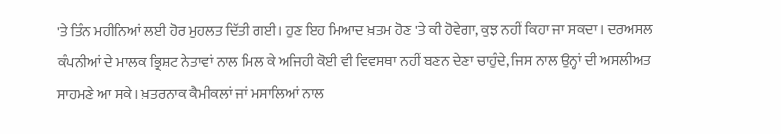'ਤੇ ਤਿੰਨ ਮਹੀਨਿਆਂ ਲਈ ਹੋਰ ਮੁਹਲਤ ਦਿੱਤੀ ਗਈ। ਹੁਣ ਇਹ ਮਿਆਦ ਖ਼ਤਮ ਹੋਣ 'ਤੇ ਕੀ ਹੋਵੇਗਾ, ਕੁਝ ਨਹੀਂ ਕਿਹਾ ਜਾ ਸਕਦਾ। ਦਰਅਸਲ ਕੰਪਨੀਆਂ ਦੇ ਮਾਲਕ ਭ੍ਰਿਸ਼ਟ ਨੇਤਾਵਾਂ ਨਾਲ ਮਿਲ ਕੇ ਅਜਿਹੀ ਕੋਈ ਵੀ ਵਿਵਸਥਾ ਨਹੀਂ ਬਣਨ ਦੇਣਾ ਚਾਹੁੰਦੇ, ਜਿਸ ਨਾਲ ਉਨ੍ਹਾਂ ਦੀ ਅਸਲੀਅਤ ਸਾਹਮਣੇ ਆ ਸਕੇ। ਖ਼ਤਰਨਾਕ ਕੈਮੀਕਲਾਂ ਜਾਂ ਮਸਾਲਿਆਂ ਨਾਲ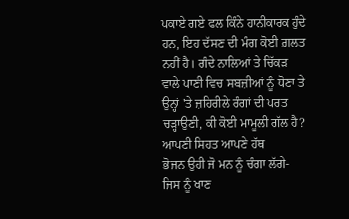ਪਕਾਏ ਗਏ ਫਲ ਕਿੰਨੇ ਹਾਨੀਕਾਰਕ ਹੁੰਦੇ ਹਨ, ਇਹ ਦੱਸਣ ਦੀ ਮੰਗ ਕੋਈ ਗ਼ਲਤ ਨਹੀਂ ਹੈ। ਗੰਦੇ ਨਾਲਿਆਂ ਤੇ ਚਿੱਕੜ ਵਾਲੇ ਪਾਣੀ ਵਿਚ ਸਬਜ਼ੀਆਂ ਨੂੰ ਧੋਣਾ ਤੇ ਉਨ੍ਹਾਂ 'ਤੇ ਜ਼ਹਿਰੀਲੇ ਰੰਗਾਂ ਦੀ ਪਰਤ ਚੜ੍ਹਾਉਣੀ, ਕੀ ਕੋਈ ਮਾਮੂਲੀ ਗੱਲ ਹੈ?
ਆਪਣੀ ਸਿਹਤ ਆਪਣੇ ਹੱਥ
ਭੋਜਨ ਉਹੀ ਜੋ ਮਨ ਨੂੰ ਚੰਗਾ ਲੱਗੇ- ਜਿਸ ਨੂੰ ਖਾਣ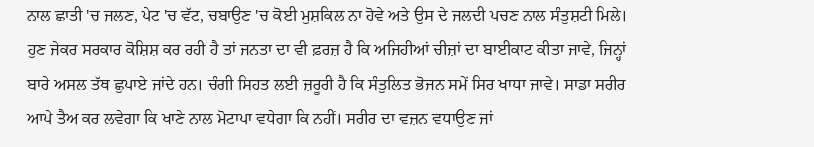ਨਾਲ ਛਾਤੀ 'ਚ ਜਲਣ, ਪੇਟ 'ਚ ਵੱਟ, ਚਬਾਉਣ 'ਚ ਕੋਈ ਮੁਸ਼ਕਿਲ ਨਾ ਹੋਵੇ ਅਤੇ ਉਸ ਦੇ ਜਲਦੀ ਪਚਣ ਨਾਲ ਸੰਤੁਸ਼ਟੀ ਮਿਲੇ। ਹੁਣ ਜੇਕਰ ਸਰਕਾਰ ਕੋਸ਼ਿਸ਼ ਕਰ ਰਹੀ ਹੈ ਤਾਂ ਜਨਤਾ ਦਾ ਵੀ ਫ਼ਰਜ਼ ਹੈ ਕਿ ਅਜਿਹੀਆਂ ਚੀਜ਼ਾਂ ਦਾ ਬਾਈਕਾਟ ਕੀਤਾ ਜਾਵੇ, ਜਿਨ੍ਹਾਂ ਬਾਰੇ ਅਸਲ ਤੱਥ ਛੁਪਾਏ ਜਾਂਦੇ ਹਨ। ਚੰਗੀ ਸਿਹਤ ਲਈ ਜ਼ਰੂਰੀ ਹੈ ਕਿ ਸੰਤੁਲਿਤ ਭੋਜਨ ਸਮੇਂ ਸਿਰ ਖਾਧਾ ਜਾਵੇ। ਸਾਡਾ ਸਰੀਰ ਆਪੇ ਤੈਅ ਕਰ ਲਵੇਗਾ ਕਿ ਖਾਣੇ ਨਾਲ ਮੋਟਾਪਾ ਵਧੇਗਾ ਕਿ ਨਹੀਂ। ਸਰੀਰ ਦਾ ਵਜ਼ਨ ਵਧਾਉਣ ਜਾਂ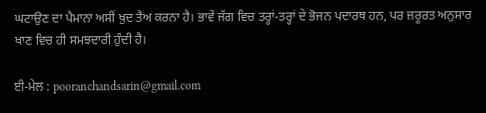ਘਟਾਉਣ ਦਾ ਪੈਮਾਨਾ ਅਸੀਂ ਖ਼ੁਦ ਤੈਅ ਕਰਨਾ ਹੈ। ਭਾਵੇਂ ਜੱਗ ਵਿਚ ਤਰ੍ਹਾਂ-ਤਰ੍ਹਾਂ ਦੇ ਭੋਜਨ ਪਦਾਰਥ ਹਨ, ਪਰ ਜ਼ਰੂਰਤ ਅਨੁਸਾਰ ਖਾਣ ਵਿਚ ਹੀ ਸਮਝਦਾਰੀ ਹੁੰਦੀ ਹੈ।

ਈ-ਮੇਲ : pooranchandsarin@gmail.com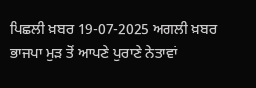ਪਿਛਲੀ ਖ਼ਬਰ 19-07-2025 ਅਗਲੀ ਖ਼ਬਰ ਭਾਜਪਾ ਮੁੜ ਤੋਂ ਆਪਣੇ ਪੁਰਾਣੇ ਨੇਤਾਵਾਂ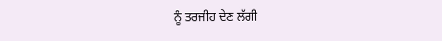ਨੂੰ ਤਰਜੀਹ ਦੇਣ ਲੱਗੀ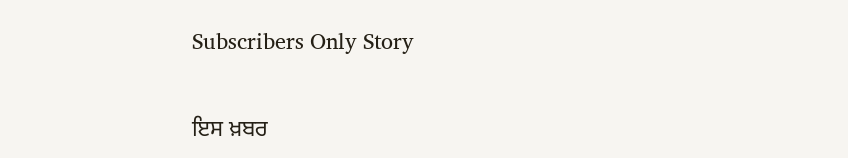Subscribers Only Story

ਇਸ ਖ਼ਬਰ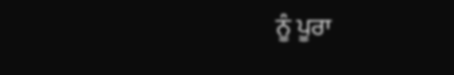ਨੂੰ ਪੂਰਾ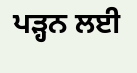ਪੜ੍ਹਨ ਲਈ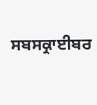ਸਬਸਕ੍ਰਾਈਬਰ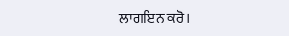ਲਾਗਇਨ ਕਰੋ।